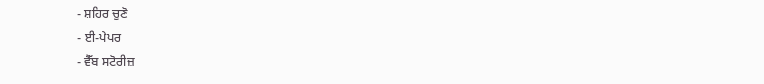- ਸ਼ਹਿਰ ਚੁਣੋ
- ਈ-ਪੇਪਰ
- ਵੈੱਬ ਸਟੋਰੀਜ਼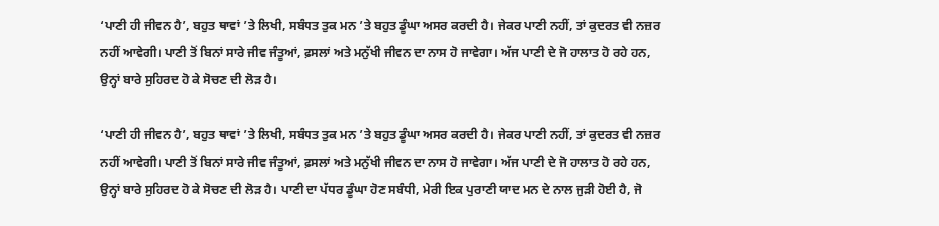‘ਪਾਣੀ ਹੀ ਜੀਵਨ ਹੈ’, ਬਹੁਤ ਥਾਵਾਂ ’ਤੇ ਲਿਖੀ, ਸਬੰਧਤ ਤੁਕ ਮਨ ’ਤੇ ਬਹੁਤ ਡੂੰਘਾ ਅਸਰ ਕਰਦੀ ਹੈ। ਜੇਕਰ ਪਾਣੀ ਨਹੀਂ, ਤਾਂ ਕੁਦਰਤ ਵੀ ਨਜ਼ਰ ਨਹੀਂ ਆਵੇਗੀ। ਪਾਣੀ ਤੋਂ ਬਿਨਾਂ ਸਾਰੇ ਜੀਵ ਜੰਤੂਆਂ, ਫ਼ਸਲਾਂ ਅਤੇ ਮਨੁੱਖੀ ਜੀਵਨ ਦਾ ਨਾਸ ਹੋ ਜਾਵੇਗਾ। ਅੱਜ ਪਾਣੀ ਦੇ ਜੋ ਹਾਲਾਤ ਹੋ ਰਹੇ ਹਨ, ਉਨ੍ਹਾਂ ਬਾਰੇ ਸੁਹਿਰਦ ਹੋ ਕੇ ਸੋਚਣ ਦੀ ਲੋੜ ਹੈ।

‘ਪਾਣੀ ਹੀ ਜੀਵਨ ਹੈ’, ਬਹੁਤ ਥਾਵਾਂ ’ਤੇ ਲਿਖੀ, ਸਬੰਧਤ ਤੁਕ ਮਨ ’ਤੇ ਬਹੁਤ ਡੂੰਘਾ ਅਸਰ ਕਰਦੀ ਹੈ। ਜੇਕਰ ਪਾਣੀ ਨਹੀਂ, ਤਾਂ ਕੁਦਰਤ ਵੀ ਨਜ਼ਰ ਨਹੀਂ ਆਵੇਗੀ। ਪਾਣੀ ਤੋਂ ਬਿਨਾਂ ਸਾਰੇ ਜੀਵ ਜੰਤੂਆਂ, ਫ਼ਸਲਾਂ ਅਤੇ ਮਨੁੱਖੀ ਜੀਵਨ ਦਾ ਨਾਸ ਹੋ ਜਾਵੇਗਾ। ਅੱਜ ਪਾਣੀ ਦੇ ਜੋ ਹਾਲਾਤ ਹੋ ਰਹੇ ਹਨ, ਉਨ੍ਹਾਂ ਬਾਰੇ ਸੁਹਿਰਦ ਹੋ ਕੇ ਸੋਚਣ ਦੀ ਲੋੜ ਹੈ। ਪਾਣੀ ਦਾ ਪੱਧਰ ਡੂੰਘਾ ਹੋਣ ਸਬੰਧੀ, ਮੇਰੀ ਇਕ ਪੁਰਾਣੀ ਯਾਦ ਮਨ ਦੇ ਨਾਲ ਜੁੜੀ ਹੋਈ ਹੈ, ਜੋ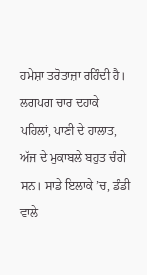ਹਮੇਸ਼ਾ ਤਰੋਤਾਜ਼ਾ ਰਹਿੰਦੀ ਹੈ। ਲਗਪਗ ਚਾਰ ਦਹਾਕੇ ਪਹਿਲਾਂ, ਪਾਣੀ ਦੇ ਹਾਲਾਤ, ਅੱਜ ਦੇ ਮੁਕਾਬਲੇ ਬਹੁਤ ਚੰਗੇ ਸਨ। ਸਾਡੇ ਇਲਾਕੇ ’ਚ, ਡੰਡੀ ਵਾਲੇ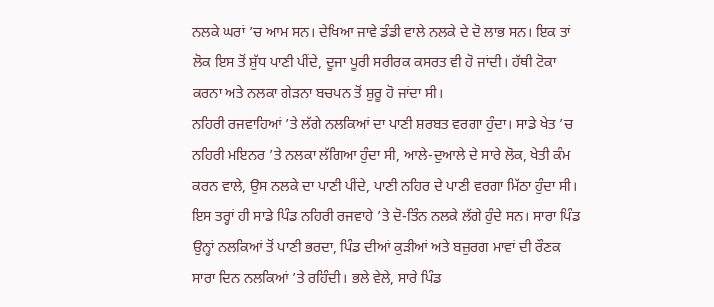ਨਲਕੇ ਘਰਾਂ ’ਚ ਆਮ ਸਨ। ਦੇਖਿਆ ਜਾਵੇ ਡੰਡੀ ਵਾਲੇ ਨਲਕੇ ਦੇ ਦੋ ਲਾਭ ਸਨ। ਇਕ ਤਾਂ ਲੋਕ ਇਸ ਤੋਂ ਸ਼ੁੱਧ ਪਾਣੀ ਪੀਂਦੇ, ਦੂਜਾ ਪੂਰੀ ਸਰੀਰਕ ਕਸਰਤ ਵੀ ਹੋ ਜਾਂਦੀ। ਹੱਥੀ ਟੋਕਾ ਕਰਨਾ ਅਤੇ ਨਲਕਾ ਗੇੜਨਾ ਬਚਪਨ ਤੋਂ ਸ਼ੁਰੂ ਹੋ ਜਾਂਦਾ ਸੀ।
ਨਹਿਰੀ ਰਜਵਾਹਿਆਂ ’ਤੇ ਲੱਗੇ ਨਲਕਿਆਂ ਦਾ ਪਾਣੀ ਸ਼ਰਬਤ ਵਰਗਾ ਹੁੰਦਾ। ਸਾਡੇ ਖੇਤ ’ਚ ਨਹਿਰੀ ਮਇਨਰ ’ਤੇ ਨਲਕਾ ਲੱਗਿਆ ਹੁੰਦਾ ਸੀ, ਆਲੇ-ਦੁਆਲੇ ਦੇ ਸਾਰੇ ਲੋਕ, ਖੇਤੀ ਕੰਮ ਕਰਨ ਵਾਲੇ, ਉਸ ਨਲਕੇ ਦਾ ਪਾਣੀ ਪੀਂਦੇ, ਪਾਣੀ ਨਹਿਰ ਦੇ ਪਾਣੀ ਵਰਗਾ ਮਿੱਠਾ ਹੁੰਦਾ ਸੀ। ਇਸ ਤਰ੍ਹਾਂ ਹੀ ਸਾਡੇ ਪਿੰਡ ਨਹਿਰੀ ਰਜਵਾਹੇ ’ਤੇ ਦੋ-ਤਿੰਨ ਨਲਕੇ ਲੱਗੇ ਹੁੰਦੇ ਸਨ। ਸਾਰਾ ਪਿੰਡ ਉਨ੍ਹਾਂ ਨਲਕਿਆਂ ਤੋਂ ਪਾਣੀ ਭਰਦਾ, ਪਿੰਡ ਦੀਆਂ ਕੁੜੀਆਂ ਅਤੇ ਬਜ਼ੁਰਗ ਮਾਵਾਂ ਦੀ ਰੌਣਕ ਸਾਰਾ ਦਿਨ ਨਲਕਿਆਂ ’ਤੇ ਰਹਿੰਦੀ। ਭਲੇ ਵੇਲੇ, ਸਾਰੇ ਪਿੰਡ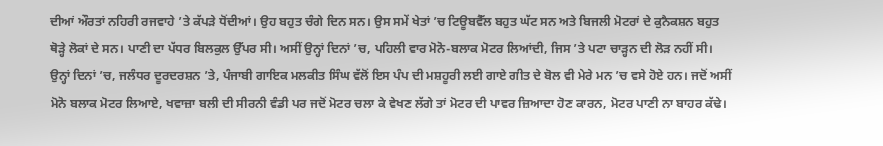ਦੀਆਂ ਔਰਤਾਂ ਨਹਿਰੀ ਰਜਵਾਹੇ ’ਤੇ ਕੱਪੜੇ ਧੋਂਦੀਆਂ। ਉਹ ਬਹੁਤ ਚੰਗੇ ਦਿਨ ਸਨ। ਉਸ ਸਮੇਂ ਖੇਤਾਂ ’ਚ ਟਿਊਬਵੈੱਲ ਬਹੁਤ ਘੱਟ ਸਨ ਅਤੇ ਬਿਜਲੀ ਮੋਟਰਾਂ ਦੇ ਕੁਨੈਕਸ਼ਨ ਬਹੁਤ ਥੋੜ੍ਹੇ ਲੋਕਾਂ ਦੇ ਸਨ। ਪਾਣੀ ਦਾ ਪੱਧਰ ਬਿਲਕੁਲ ਉੱਪਰ ਸੀ। ਅਸੀਂ ਉਨ੍ਹਾਂ ਦਿਨਾਂ ’ਚ, ਪਹਿਲੀ ਵਾਰ ਮੋਨੋ-ਬਲਾਕ ਮੋਟਰ ਲਿਆਂਦੀ, ਜਿਸ ’ਤੇ ਪਟਾ ਚਾੜ੍ਹਨ ਦੀ ਲੋੜ ਨਹੀਂ ਸੀ। ਉਨ੍ਹਾਂ ਦਿਨਾਂ ’ਚ, ਜਲੰਧਰ ਦੂਰਦਰਸ਼ਨ ’ਤੇ, ਪੰਜਾਬੀ ਗਾਇਕ ਮਲਕੀਤ ਸਿੰਘ ਵੱਲੋਂ ਇਸ ਪੰਪ ਦੀ ਮਸ਼ਹੂਰੀ ਲਈ ਗਾਏ ਗੀਤ ਦੇ ਬੋਲ ਵੀ ਮੇਰੇ ਮਨ ’ਚ ਵਸੇ ਹੋਏ ਹਨ। ਜਦੋਂ ਅਸੀਂ ਮੋਨੋ ਬਲਾਕ ਮੋਟਰ ਲਿਆਏ, ਖਵਾਜ਼ਾ ਬਲੀ ਦੀ ਸੀਰਨੀ ਵੰਡੀ ਪਰ ਜਦੋਂ ਮੋਟਰ ਚਲਾ ਕੇ ਵੇਖਣ ਲੱਗੇ ਤਾਂ ਮੋਟਰ ਦੀ ਪਾਵਰ ਜ਼ਿਆਦਾ ਹੋਣ ਕਾਰਨ, ਮੋਟਰ ਪਾਣੀ ਨਾ ਬਾਹਰ ਕੱਢੇ।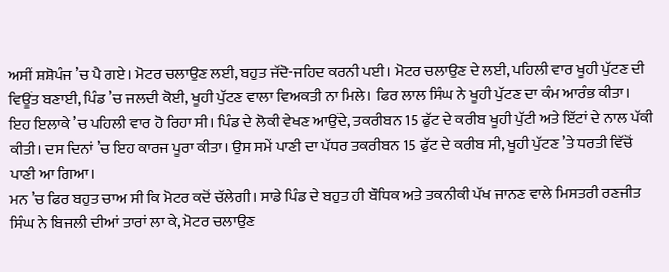ਅਸੀਂ ਸ਼ਸ਼ੋਪੰਜ ’ਚ ਪੈ ਗਏ। ਮੋਟਰ ਚਲਾਉਣ ਲਈ, ਬਹੁਤ ਜੱਦੋ-ਜਹਿਦ ਕਰਨੀ ਪਈ। ਮੋਟਰ ਚਲਾਉਣ ਦੇ ਲਈ, ਪਹਿਲੀ ਵਾਰ ਖੂਹੀ ਪੁੱਟਣ ਦੀ ਵਿਊਂਤ ਬਣਾਈ, ਪਿੰਡ ’ਚ ਜਲਦੀ ਕੋਈ, ਖੂਹੀ ਪੁੱਟਣ ਵਾਲਾ ਵਿਅਕਤੀ ਨਾ ਮਿਲੇ। ਫਿਰ ਲਾਲ ਸਿੰਘ ਨੇ ਖੂਹੀ ਪੁੱਟਣ ਦਾ ਕੰਮ ਆਰੰਭ ਕੀਤਾ। ਇਹ ਇਲਾਕੇ ’ਚ ਪਹਿਲੀ ਵਾਰ ਹੋ ਰਿਹਾ ਸੀ। ਪਿੰਡ ਦੇ ਲੋਕੀ ਵੇਖਣ ਆਉਂਦੇ, ਤਕਰੀਬਨ 15 ਫੁੱਟ ਦੇ ਕਰੀਬ ਖੂਹੀ ਪੁੱਟੀ ਅਤੇ ਇੱਟਾਂ ਦੇ ਨਾਲ ਪੱਕੀ ਕੀਤੀ। ਦਸ ਦਿਨਾਂ ’ਚ ਇਹ ਕਾਰਜ ਪੂਰਾ ਕੀਤਾ। ਉਸ ਸਮੇਂ ਪਾਣੀ ਦਾ ਪੱਧਰ ਤਕਰੀਬਨ 15 ਫੁੱਟ ਦੇ ਕਰੀਬ ਸੀ, ਖੂਹੀ ਪੁੱਟਣ ’ਤੇ ਧਰਤੀ ਵਿੱਚੋਂ ਪਾਣੀ ਆ ਗਿਆ।
ਮਨ ’ਚ ਫਿਰ ਬਹੁਤ ਚਾਅ ਸੀ ਕਿ ਮੋਟਰ ਕਦੋਂ ਚੱਲੇਗੀ। ਸਾਡੇ ਪਿੰਡ ਦੇ ਬਹੁਤ ਹੀ ਬੌਧਿਕ ਅਤੇ ਤਕਨੀਕੀ ਪੱਖ ਜਾਨਣ ਵਾਲੇ ਮਿਸਤਰੀ ਰਣਜੀਤ ਸਿੰਘ ਨੇ ਬਿਜਲੀ ਦੀਆਂ ਤਾਰਾਂ ਲਾ ਕੇ, ਮੋਟਰ ਚਲਾਉਣ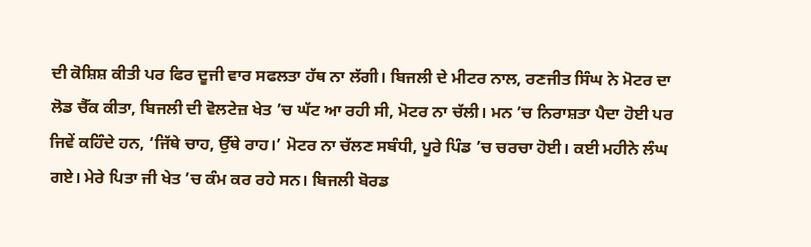ਦੀ ਕੋਸ਼ਿਸ਼ ਕੀਤੀ ਪਰ ਫਿਰ ਦੂਜੀ ਵਾਰ ਸਫਲਤਾ ਹੱਥ ਨਾ ਲੱਗੀ। ਬਿਜਲੀ ਦੇ ਮੀਟਰ ਨਾਲ, ਰਣਜੀਤ ਸਿੰਘ ਨੇ ਮੋਟਰ ਦਾ ਲੋਡ ਚੈੱਕ ਕੀਤਾ, ਬਿਜਲੀ ਦੀ ਵੋਲਟੇਜ਼ ਖੇਤ ’ਚ ਘੱਟ ਆ ਰਹੀ ਸੀ, ਮੋਟਰ ਨਾ ਚੱਲੀ। ਮਨ ’ਚ ਨਿਰਾਸ਼ਤਾ ਪੈਦਾ ਹੋਈ ਪਰ ਜਿਵੇਂ ਕਹਿੰਦੇ ਹਨ, ‘ਜਿੱਥੇ ਚਾਹ, ਉੱਥੇ ਰਾਹ।’ ਮੋਟਰ ਨਾ ਚੱਲਣ ਸਬੰਧੀ, ਪੂਰੇ ਪਿੰਡ ’ਚ ਚਰਚਾ ਹੋਈ। ਕਈ ਮਹੀਨੇ ਲੰਘ ਗਏ। ਮੇਰੇ ਪਿਤਾ ਜੀ ਖੇਤ ’ਚ ਕੰਮ ਕਰ ਰਹੇ ਸਨ। ਬਿਜਲੀ ਬੋਰਡ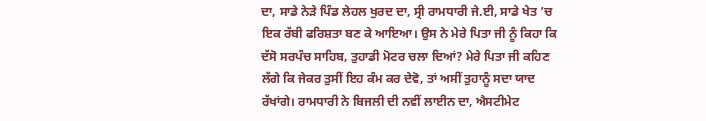ਦਾ, ਸਾਡੇ ਨੇੜੇ ਪਿੰਡ ਲੇਹਲ ਖੁਰਦ ਦਾ, ਸ੍ਰੀ ਰਾਮਧਾਰੀ ਜੇ.ਈ, ਸਾਡੇ ਖੇਤ ’ਚ ਇਕ ਰੱਬੀ ਫਰਿਸ਼ਤਾ ਬਣ ਕੇ ਆਇਆ। ਉਸ ਨੇ ਮੇਰੇ ਪਿਤਾ ਜੀ ਨੂੰ ਕਿਹਾ ਕਿ ਦੱਸੋ ਸਰਪੰਚ ਸਾਹਿਬ, ਤੁਹਾਡੀ ਮੋਟਰ ਚਲਾ ਦਿਆਂ? ਮੇਰੇ ਪਿਤਾ ਜੀ ਕਹਿਣ ਲੱਗੇ ਕਿ ਜੇਕਰ ਤੁਸੀਂ ਇਹ ਕੰਮ ਕਰ ਦੇਵੋ, ਤਾਂ ਅਸੀਂ ਤੁਹਾਨੂੰ ਸਦਾ ਯਾਦ ਰੱਖਾਂਗੇ। ਰਾਮਧਾਰੀ ਨੇ ਬਿਜਲੀ ਦੀ ਨਵੀਂ ਲਾਈਨ ਦਾ, ਐਸਟੀਮੇਟ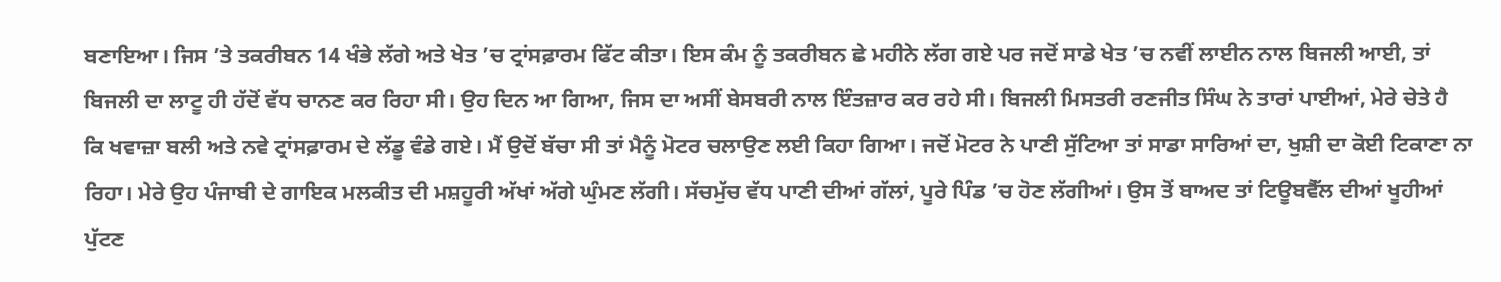ਬਣਾਇਆ। ਜਿਸ ’ਤੇ ਤਕਰੀਬਨ 14 ਖੰਭੇ ਲੱਗੇ ਅਤੇ ਖੇਤ ’ਚ ਟ੍ਰਾਂਸਫ਼ਾਰਮ ਫਿੱਟ ਕੀਤਾ। ਇਸ ਕੰਮ ਨੂੰ ਤਕਰੀਬਨ ਛੇ ਮਹੀਨੇ ਲੱਗ ਗਏ ਪਰ ਜਦੋਂ ਸਾਡੇ ਖੇਤ ’ਚ ਨਵੀਂ ਲਾਈਨ ਨਾਲ ਬਿਜਲੀ ਆਈ, ਤਾਂ ਬਿਜਲੀ ਦਾ ਲਾਟੂ ਹੀ ਹੱਦੋਂ ਵੱਧ ਚਾਨਣ ਕਰ ਰਿਹਾ ਸੀ। ਉਹ ਦਿਨ ਆ ਗਿਆ, ਜਿਸ ਦਾ ਅਸੀਂ ਬੇਸਬਰੀ ਨਾਲ ਇੰਤਜ਼ਾਰ ਕਰ ਰਹੇ ਸੀ। ਬਿਜਲੀ ਮਿਸਤਰੀ ਰਣਜੀਤ ਸਿੰਘ ਨੇ ਤਾਰਾਂ ਪਾਈਆਂ, ਮੇਰੇ ਚੇਤੇ ਹੈ ਕਿ ਖਵਾਜ਼ਾ ਬਲੀ ਅਤੇ ਨਵੇ ਟ੍ਰਾਂਸਫ਼ਾਰਮ ਦੇ ਲੱਡੂ ਵੰਡੇ ਗਏ। ਮੈਂ ਉਦੋਂ ਬੱਚਾ ਸੀ ਤਾਂ ਮੈਨੂੰ ਮੋਟਰ ਚਲਾਉਣ ਲਈ ਕਿਹਾ ਗਿਆ। ਜਦੋਂ ਮੋਟਰ ਨੇ ਪਾਣੀ ਸੁੱਟਿਆ ਤਾਂ ਸਾਡਾ ਸਾਰਿਆਂ ਦਾ, ਖੁਸ਼ੀ ਦਾ ਕੋਈ ਟਿਕਾਣਾ ਨਾ ਰਿਹਾ। ਮੇਰੇ ਉਹ ਪੰਜਾਬੀ ਦੇ ਗਾਇਕ ਮਲਕੀਤ ਦੀ ਮਸ਼ਹੂਰੀ ਅੱਖਾਂ ਅੱਗੇ ਘੁੰਮਣ ਲੱਗੀ। ਸੱਚਮੁੱਚ ਵੱਧ ਪਾਣੀ ਦੀਆਂ ਗੱਲਾਂ, ਪੂਰੇ ਪਿੰਡ ’ਚ ਹੋਣ ਲੱਗੀਆਂ। ਉਸ ਤੋਂ ਬਾਅਦ ਤਾਂ ਟਿਊਬਵੈੱਲ ਦੀਆਂ ਖੂਹੀਆਂ ਪੁੱਟਣ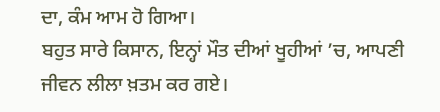ਦਾ, ਕੰਮ ਆਮ ਹੋ ਗਿਆ।
ਬਹੁਤ ਸਾਰੇ ਕਿਸਾਨ, ਇਨ੍ਹਾਂ ਮੌਤ ਦੀਆਂ ਖੂਹੀਆਂ ’ਚ, ਆਪਣੀ ਜੀਵਨ ਲੀਲਾ ਖ਼ਤਮ ਕਰ ਗਏ।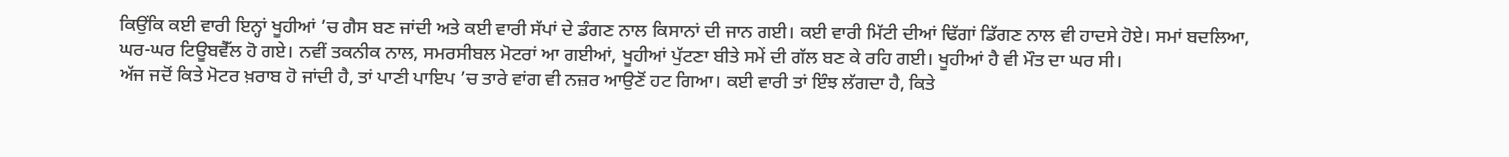ਕਿਉਂਕਿ ਕਈ ਵਾਰੀ ਇਨ੍ਹਾਂ ਖੂਹੀਆਂ ’ਚ ਗੈਸ ਬਣ ਜਾਂਦੀ ਅਤੇ ਕਈ ਵਾਰੀ ਸੱਪਾਂ ਦੇ ਡੰਗਣ ਨਾਲ ਕਿਸਾਨਾਂ ਦੀ ਜਾਨ ਗਈ। ਕਈ ਵਾਰੀ ਮਿੱਟੀ ਦੀਆਂ ਢਿੱਗਾਂ ਡਿੱਗਣ ਨਾਲ ਵੀ ਹਾਦਸੇ ਹੋਏ। ਸਮਾਂ ਬਦਲਿਆ, ਘਰ-ਘਰ ਟਿਊਬਵੈੱਲ ਹੋ ਗਏ। ਨਵੀਂ ਤਕਨੀਕ ਨਾਲ, ਸਮਰਸੀਬਲ ਮੋਟਰਾਂ ਆ ਗਈਆਂ, ਖੂਹੀਆਂ ਪੁੱਟਣਾ ਬੀਤੇ ਸਮੇਂ ਦੀ ਗੱਲ ਬਣ ਕੇ ਰਹਿ ਗਈ। ਖੂਹੀਆਂ ਹੈ ਵੀ ਮੌਤ ਦਾ ਘਰ ਸੀ।
ਅੱਜ ਜਦੋਂ ਕਿਤੇ ਮੋਟਰ ਖ਼ਰਾਬ ਹੋ ਜਾਂਦੀ ਹੈ, ਤਾਂ ਪਾਣੀ ਪਾਇਪ ’ਚ ਤਾਰੇ ਵਾਂਗ ਵੀ ਨਜ਼ਰ ਆਉਣੋਂ ਹਟ ਗਿਆ। ਕਈ ਵਾਰੀ ਤਾਂ ਇੰਝ ਲੱਗਦਾ ਹੈ, ਕਿਤੇ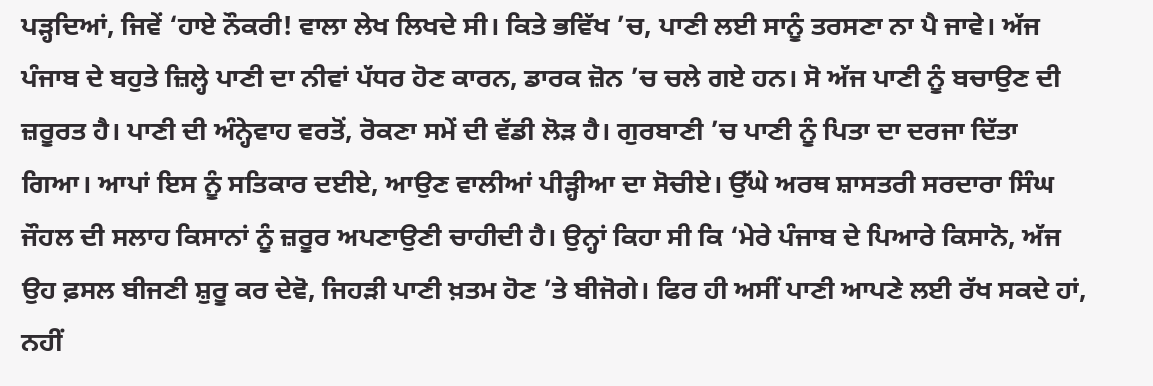ਪੜ੍ਹਦਿਆਂ, ਜਿਵੇਂ ‘ਹਾਏ ਨੌਕਰੀ! ਵਾਲਾ ਲੇਖ ਲਿਖਦੇ ਸੀ। ਕਿਤੇ ਭਵਿੱਖ ’ਚ, ਪਾਣੀ ਲਈ ਸਾਨੂੰ ਤਰਸਣਾ ਨਾ ਪੈ ਜਾਵੇ। ਅੱਜ ਪੰਜਾਬ ਦੇ ਬਹੁਤੇ ਜ਼ਿਲ੍ਹੇ ਪਾਣੀ ਦਾ ਨੀਵਾਂ ਪੱਧਰ ਹੋਣ ਕਾਰਨ, ਡਾਰਕ ਜ਼ੋਨ ’ਚ ਚਲੇ ਗਏ ਹਨ। ਸੋ ਅੱਜ ਪਾਣੀ ਨੂੰ ਬਚਾਉਣ ਦੀ ਜ਼ਰੂਰਤ ਹੈ। ਪਾਣੀ ਦੀ ਅੰਨ੍ਹੇਵਾਹ ਵਰਤੋਂ, ਰੋਕਣਾ ਸਮੇਂ ਦੀ ਵੱਡੀ ਲੋੜ ਹੈ। ਗੁਰਬਾਣੀ ’ਚ ਪਾਣੀ ਨੂੰ ਪਿਤਾ ਦਾ ਦਰਜਾ ਦਿੱਤਾ ਗਿਆ। ਆਪਾਂ ਇਸ ਨੂੰ ਸਤਿਕਾਰ ਦਈਏ, ਆਉਣ ਵਾਲੀਆਂ ਪੀੜ੍ਹੀਆ ਦਾ ਸੋਚੀਏ। ਉੱਘੇ ਅਰਥ ਸ਼ਾਸਤਰੀ ਸਰਦਾਰਾ ਸਿੰਘ ਜੌਹਲ ਦੀ ਸਲਾਹ ਕਿਸਾਨਾਂ ਨੂੰ ਜ਼ਰੂਰ ਅਪਣਾਉਣੀ ਚਾਹੀਦੀ ਹੈ। ਉਨ੍ਹਾਂ ਕਿਹਾ ਸੀ ਕਿ ‘ਮੇਰੇ ਪੰਜਾਬ ਦੇ ਪਿਆਰੇ ਕਿਸਾਨੋ, ਅੱਜ ਉਹ ਫ਼ਸਲ ਬੀਜਣੀ ਸ਼ੁਰੂ ਕਰ ਦੇਵੋ, ਜਿਹੜੀ ਪਾਣੀ ਖ਼ਤਮ ਹੋਣ ’ਤੇ ਬੀਜੋਗੇ। ਫਿਰ ਹੀ ਅਸੀਂ ਪਾਣੀ ਆਪਣੇ ਲਈ ਰੱਖ ਸਕਦੇ ਹਾਂ, ਨਹੀਂ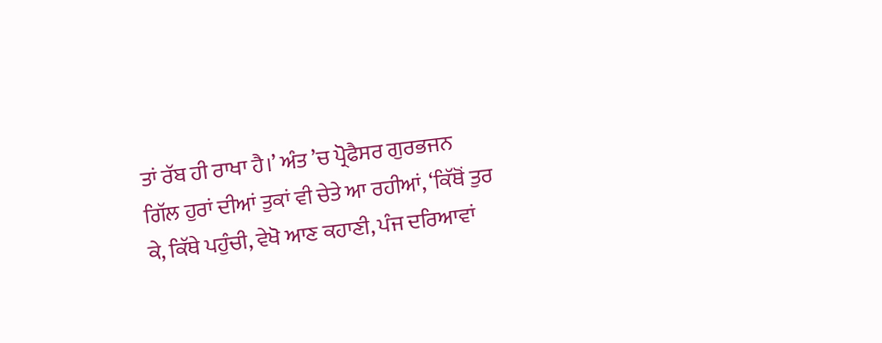ਤਾਂ ਰੱਬ ਹੀ ਰਾਖਾ ਹੈ।’ ਅੰਤ ’ਚ ਪ੍ਰੋਫੈਸਰ ਗੁਰਭਜਨ ਗਿੱਲ ਹੁਰਾਂ ਦੀਆਂ ਤੁਕਾਂ ਵੀ ਚੇਤੇ ਆ ਰਹੀਆਂ, ‘ਕਿੱਥੋਂ ਤੁਰ ਕੇ, ਕਿੱਥੇ ਪਹੁੰਚੀ, ਵੇਖੋ ਆਣ ਕਹਾਣੀ, ਪੰਜ ਦਰਿਆਵਾਂ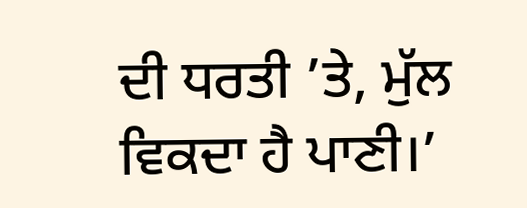ਦੀ ਧਰਤੀ ’ਤੇ, ਮੁੱਲ ਵਿਕਦਾ ਹੈ ਪਾਣੀ।’